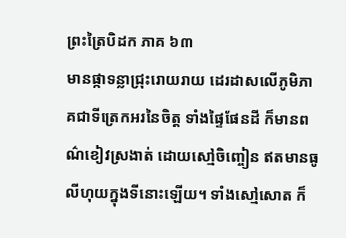ព្រះត្រៃបិដក ភាគ ៦៣
មានផ្កាទន្លាជ្រុះរោយរាយ ដេរដាសលើភូមិភាគជាទីត្រេកអរនៃចិត្ត ទាំងផៃ្ទផែនដី ក៏មានពណ៌ខៀវស្រងាត់ ដោយសៅ្មចិញ្ចៀន ឥតមានធូលីហុយក្នុងទីនោះឡើយ។ ទាំងសៅ្មសោត ក៏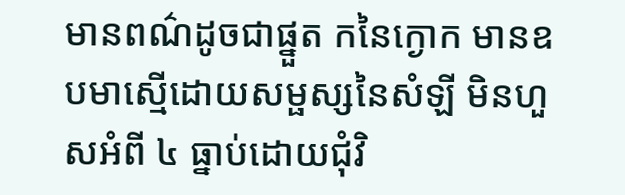មានពណ៌ដូចជាផ្នួត កនៃក្ងោក មានឧបមាសើ្មដោយសម្ផស្សនៃសំឡី មិនហួសអំពី ៤ ធ្នាប់ដោយជុំវិ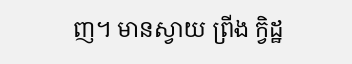ញ។ មានស្វាយ ព្រីង ក្វិដ្ឋ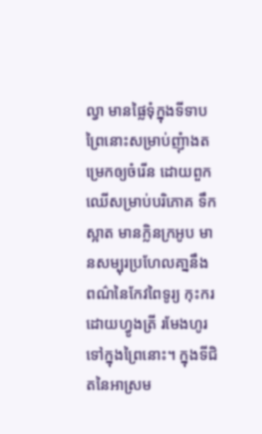ល្វា មានផៃ្លទុំក្នុងទីទាប ព្រៃនោះសម្រាប់ញុំាងតម្រេកឲ្យចំរើន ដោយពួកឈើសម្រាប់បរិភោគ ទឹកស្អាត មានក្លិនក្រអូប មានសម្បុរប្រហែលគា្ននឹងពណ៌នៃកែវពៃទូរ្យ កុះករដោយហ្វូងត្រី រមែងហូរទៅក្នុងព្រៃនោះ។ ក្នុងទីជិតនៃអាស្រម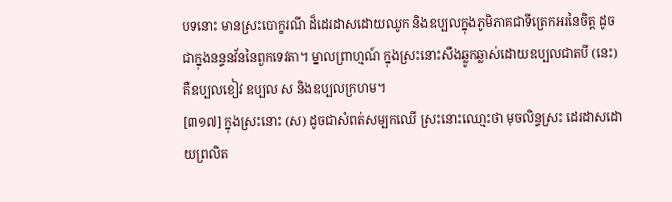បទនោះ មានស្រះបោក្ខរណី ដ៏ដេរដាសដោយឈូក និងឧប្បលក្នុងភូមិភាគជាទីត្រេកអរនៃចិត្ត ដូចជាក្នុងនន្ទនវ័ននៃពួកទេវតា។ ម្នាលព្រាហ្មណ៍ ក្នុងស្រះនោះសឹងឆ្លូកឆ្លាស់ដោយឧប្បលជាតបី (នេះ) គឺឧប្បលខៀវ ឧប្បល ស និងឧប្បលក្រហម។
[៣១៧] ក្នុងស្រះនោះ (ស) ដូចជាសំពត់សម្បកឈើ ស្រះនោះឈោ្មះថា មុចលិន្ទស្រះ ដេរដាសដោយព្រលិត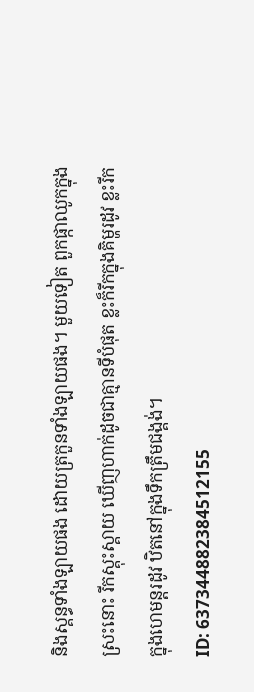និងស្គន្ធទាំងឡាយផង ដោយត្រកួនទាំងឡាយផង។ មួយទៀត ពួកផ្កាឈូកក្នុងស្រះនោះ រីកស្គុះស្គាយ ឃើញហាក់ដូចជាគ្មានទីបំផុត ខ្លះក៏រីកក្នុងគិម្ហរដូវ ខ្លះរីកក្នុងហេមន្តរដូវ ឋិតនៅក្នុងទឹកត្រឹមជង្គង់។
ID: 637344882384512155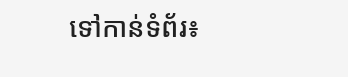ទៅកាន់ទំព័រ៖